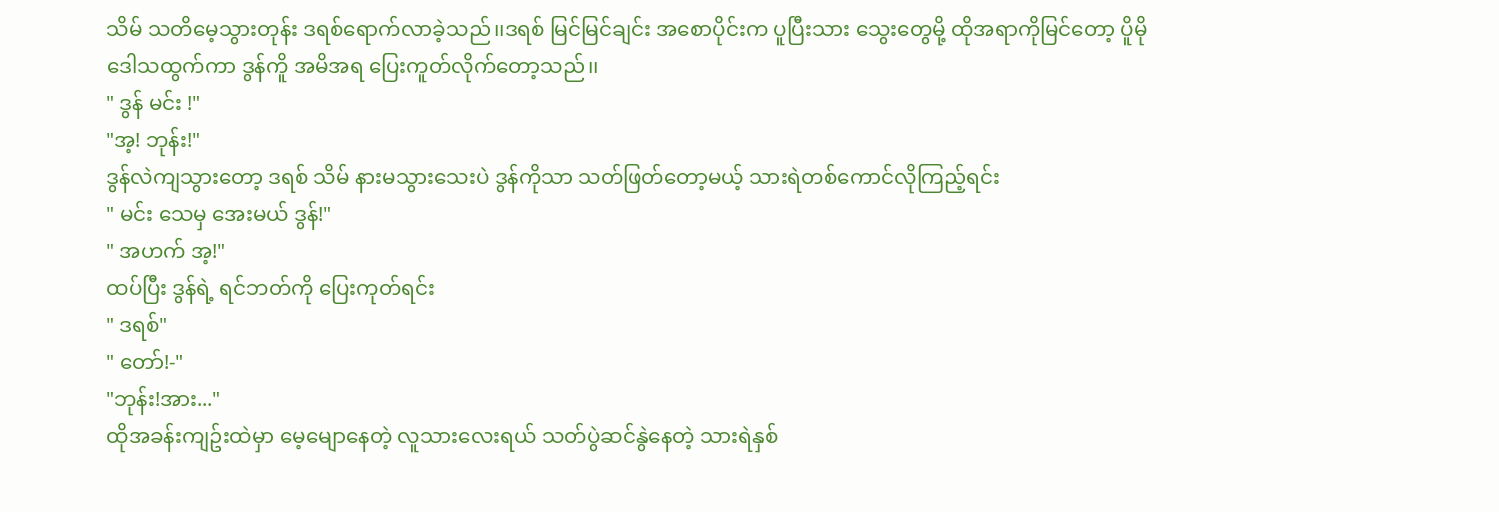သိမ် သတိမေ့သွားတုန်း ဒရစ်ရောက်လာခဲ့သည်၊၊ဒရစ် မြင်မြင်ချင်း အစောပိုင်းက ပူပြီးသား သွေးတွေမို့ ထိုအရာကိုမြင်တော့ ပိူမို ဒေါသထွက်ကာ ဒွန်ကိူ အမိအရ ပြေးကူတ်လိုက်တော့သည်၊၊
" ဒွန် မင်း !"
"အ့! ဘုန်း!"
ဒွန်လဲကျသွားတော့ ဒရစ် သိမ် နားမသွားသေးပဲ ဒွန်ကိုသာ သတ်ဖြတ်တော့မယ့် သားရဲတစ်ကောင်လိုကြည့်ရင်း
" မင်း သေမှ အေးမယ် ဒွန်!"
" အဟက် အ့!"
ထပ်ပြီး ဒွန်ရဲ့ ရင်ဘတ်ကို ပြေးကုတ်ရင်း
" ဒရစ်"
" တော်!-"
"ဘုန်း!အား..."
ထိုအခန်းကျဥ်းထဲမှာ မေ့မျောနေတဲ့ လူသားလေးရယ် သတ်ပွဲဆင်နွဲနေတဲ့ သားရဲနှစ်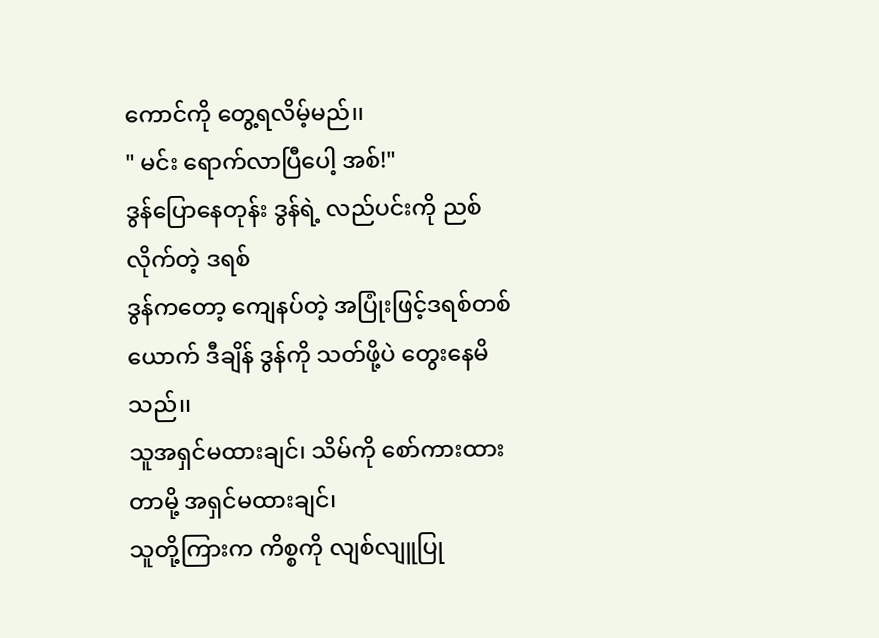ကောင်ကို တွေ့ရလိမ့်မည်၊၊
" မင်း ရောက်လာပြီပေါ့ အစ်!"
ဒွန်ပြောနေတုန်း ဒွန်ရဲ့ လည်ပင်းကို ညစ်လိုက်တဲ့ ဒရစ်
ဒွန်ကတော့ ကျေနပ်တဲ့ အပြုံးဖြင့်ဒရစ်တစ်ယောက် ဒီချိန် ဒွန်ကို သတ်ဖို့ပဲ တွေးနေမိသည်၊၊
သူအရှင်မထားချင်၊ သိမ်ကို စော်ကားထားတာမို့ အရှင်မထားချင်၊
သူတို့ကြားက ကိစ္စကို လျစ်လျူပြု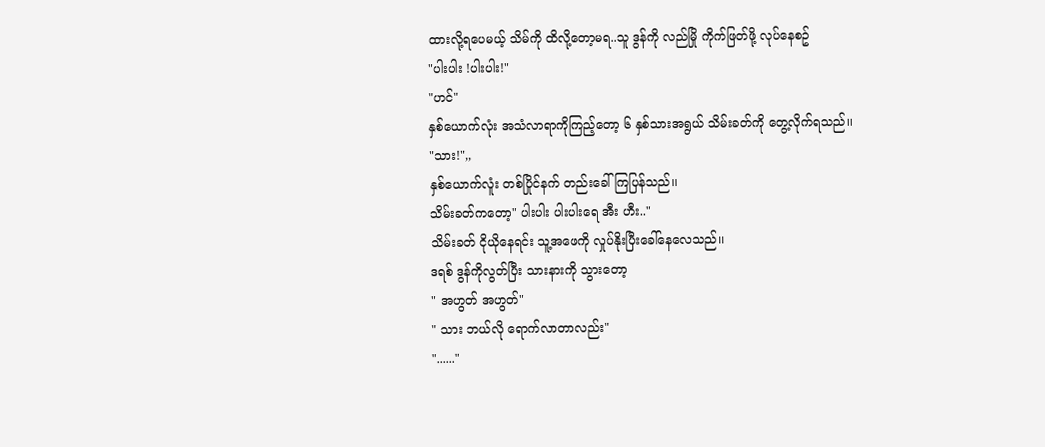ထားလို့ရပေမယ့် သိမ်ကို ထိလို့တော့မရ..သူ ဒွန်ကို လည်မြို ကိုက်ဖြတ်ဖို့ လုပ်နေစဥ်
"ပါးပါး !ပါးပါး!"
"ဟင်"
နှစ်ယောက်လုံး အသံလာရာကိုကြည့်တော့ ၆ နှစ်သားအရွယ် သိမ်းခတ်ကို တွေ့လိုက်ရသည်၊၊
"သား!",,
နှစ်ယောက်လူံး တစ်ပြိုင်နက် တည်းခေါ်ကြပြန်သည်၊၊
သိမ်းခတ်ကတော့" ပါးပါး ပါးပါးရေ အီး ဟီး.."
သိမ်းခတ် ငိုယိုနေရင်း သူ့အဖေကို လှုပ်နိုးပြီးခေါ်နေလေသည်၊၊
ဒရစ် ဒွန်ကိုလွတ်ပြီး သားနားကို သွားတော့
" အဟွတ် အဟွတ်"
" သား ဘယ်လို ရောက်လာတာလည်း"
"......"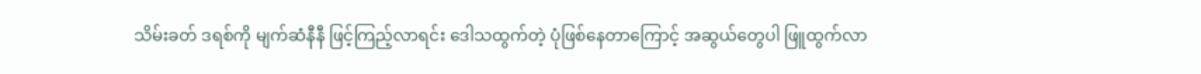သိမ်းခတ် ဒရစ်ကို မျက်ဆံနီနီ ဖြင့်ကြည့်လာရင်း ဒေါသထွက်တဲ့ ပုံဖြစ်နေတာကြောင့် အဆွယ်တွေပါ ဖြူထွက်လာ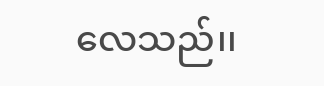လေသည်၊၊